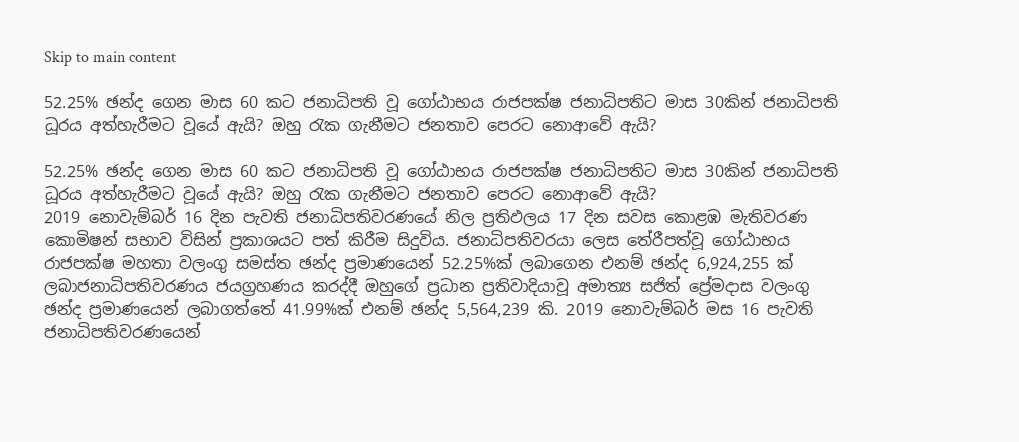Skip to main content

52.25% ඡන්ද ගෙන මාස 60 කට ජනාධිපති වූ ගෝඨාභය රාජපක්ෂ ජනාධිපතිට මාස 30කින් ජනාධිපති ධූරය අත්හැරීමට වූයේ ඇයි? ඔහු රැක ගැනීමට ජනතාව පෙරට නොආවේ ඇයි?

52.25% ඡන්ද ගෙන මාස 60 කට ජනාධිපති වූ ගෝඨාභය රාජපක්ෂ ජනාධිපතිට මාස 30කින් ජනාධිපති ධූරය අත්හැරීමට වූයේ ඇයි? ඔහු රැක ගැනීමට ජනතාව පෙරට නොආවේ ඇයි?
2019 නොවැම්බර් 16 දින පැවති ජනාධිපතිවරණයේ නිල ප්‍රතිඵලය 17 දින සවස කොළඹ මැතිවරණ කොමිෂන් සභාව විසින් ප්‍රකාශයට පත් කිරීම සිදුවිය. ජනාධිපතිවරයා ලෙස තේරීපත්වූ ගෝඨාභය රාජපක්ෂ මහතා වලංගු සමස්ත ඡන්ද ප්‍රමාණයෙන් 52.25%ක් ලබාගෙන එනම් ඡන්ද 6,924,255 ක් ලබාජනාධිපතිවරණය ජයග්‍රහණය කරද්දී ඔහුගේ ප්‍රධාන ප්‍රතිවාදියාවූ අමාත්‍ය සජිත් ප්‍රේමදාස වලංගු ඡන්ද ප්‍රමාණයෙන් ලබාගත්තේ 41.99%ක් එනම් ඡන්ද 5,564,239 කි. 2019 නොවැම්බර් මස 16 පැවති ජනාධිපතිවරණයෙන්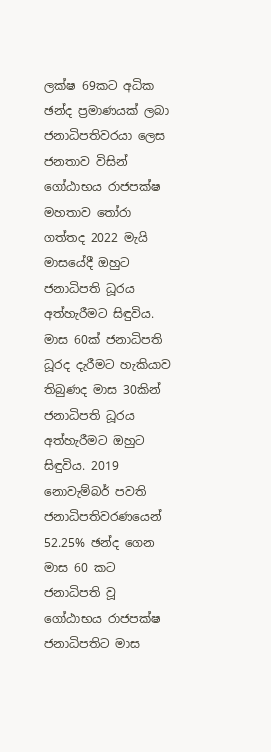ලක්ෂ 69කට අධික ඡන්ද ප්‍රමාණයක් ලබා ජනාධිපතිවරයා ලෙස ජනතාව විසින් ගෝඨාභය රාජපක්ෂ මහතාව තෝරා ගත්තද 2022 මැයි මාසයේදී ඔහුට ජනාධිපති ධූරය අත්හැරීමට සිඳුවිය. මාස 60ක් ජනාධිපති ධූරද දැරීමට හැකියාව තිබුණද මාස 30කින් ජනාධිපති ධූරය  අත්හැරීමට ඔහුට සිඳුවිය. 2019 නොවැම්බර් පවති ජනාධිපතිවරණයෙන් 52.25% ඡන්ද ගෙන මාස 60 කට ජනාධිපති වූ ගෝඨාභය රාජපක්ෂ ජනාධිපතිට මාස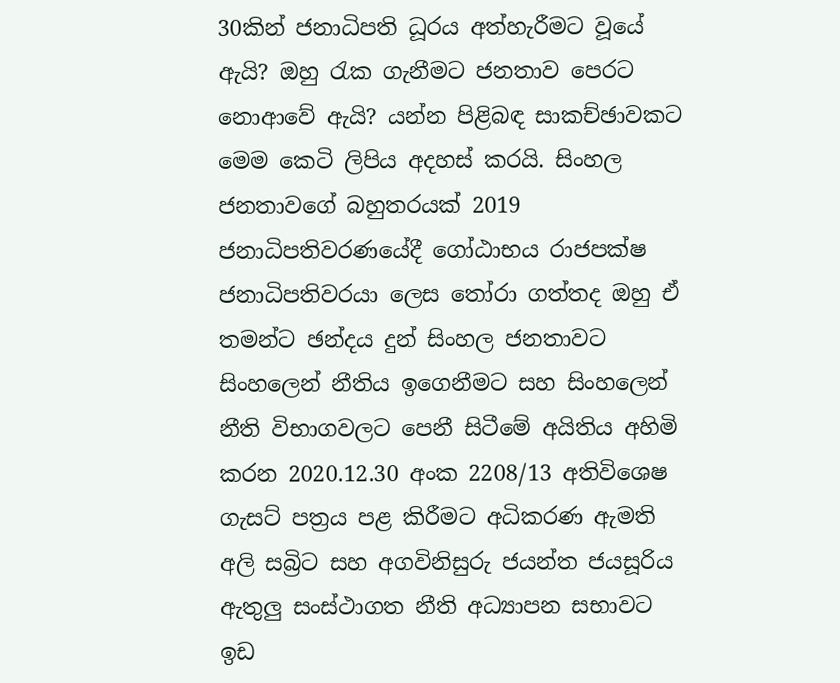30කින් ජනාධිපති ධූරය අත්හැරීමට වූයේ ඇයි? ඔහු රැක ගැනීමට ජනතාව පෙරට නොආවේ ඇයි? යන්න පිළිබඳ සාකච්ඡාවකට මෙම කෙටි ලිපිය අදහස් කරයි. සිංහල ජනතාවගේ බහුතරයක් 2019 ජනාධිපතිවරණයේදී ගෝඨාභය රාජපක්ෂ ජනාධිපතිවරයා ලෙස තෝරා ගත්තද ඔහු ඒ තමන්ට ඡන්දය දුන් සිංහල ජනතාවට සිංහලෙන් නීතිය ඉගෙනීමට සහ සිංහලෙන් නීති විභාගවලට පෙනී සිටීමේ අයිතිය අහිමි කරන 2020.12.30 අංක 2208/13 අතිවිශෙෂ ගැසට් පත්‍රය පළ කිරීමට අධිකරණ ඇමති අලි සබ්‍රිට සහ අගවිනිසුරු ජයන්ත ජයසූරිය ඇතුලු සංස්ථාගත නීති අධ්‍යාපන සභාවට ඉඩ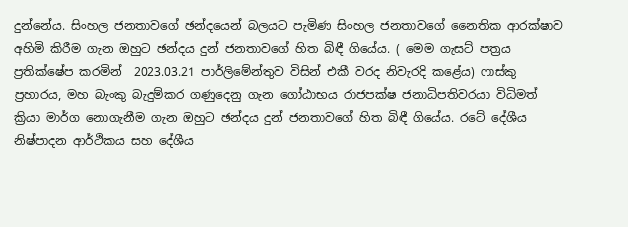දුන්නේය. සිංහල ජනතාවගේ ඡන්දයෙන් බලයට පැමිණ සිංහල ජනතාවගේ නෛතික ආරක්ෂාව අහිමි කිරීම ගැන ඔහුට ඡන්දය දුන් ජනතාවගේ හිත බිඳී ගියේය. ( මෙම ගැසට් පත්‍රය ප්‍රතික්ෂේප කරමින්  2023.03.21 පාර්ලිමේන්තුව විසින් එකී වරද නිවැරදි කළේය) ෆාස්කු ප්‍රහාරය, මහ බැංකු බැදුම්කර ගණුදෙනු ගැන ගෝඨාභය රාජපක්ෂ ජනාධිපතිවරයා විධිමත් ක්‍රියා මාර්ග නොගැනීම ගැන ඔහුට ඡන්දය දුන් ජනතාවගේ හිත බිඳී ගියේය. රටේ දේශීය නිෂ්පාදන ආර්ථිකය සහ දේශීය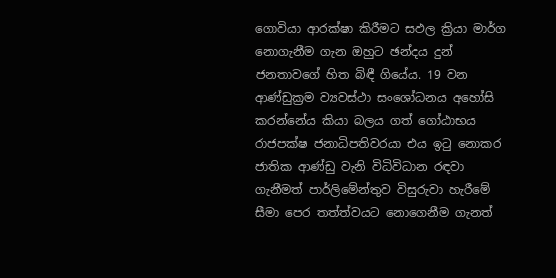ගොවියා ආරක්ෂා කිරීමට සඵල ක්‍රියා මාර්ග නොගැනීම ගැන ඔහුට ඡන්දය දුන් ජනතාවගේ හිත බිඳී ගියේය. 19 වන ආණ්ඩුක්‍රම ව්‍යවස්ථා සංශෝධනය අහෝසි කරන්නේය කියා බලය ගත් ගෝඨාභය රාජපක්ෂ ජනාධිපතිවරයා එය ඉටු නොකර ජාතික ආණ්ඩු වැනි විධිවිධාන රඳවා ගැනීමත් පාර්ලිමේන්තුව විසුරුවා හැරීමේ සීමා පෙර තත්ත්වයට නොගෙනීම ගැනත්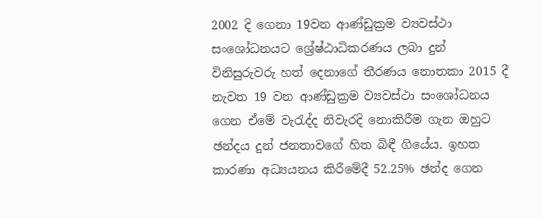2002 දි ගෙනා 19වන ආණ්ඩුක්‍රම ව්‍යවස්ථා සංශෝධනයට ශ්‍රේෂ්ඨාධිකරණය ලබා දුන් විනිසුරුවරු හත් දෙනාගේ තීරණය නොතකා 2015 දී නැවත 19 වන ආණ්ඩුක්‍රම ව්‍යවස්ථා සංශෝධනය ගෙන ඒමේ වැරැද්ද නිවැරදි නොකිරීම ගැන ඔහුට ඡන්දය දුන් ජනතාවගේ හිත බිඳී ගියේය. ඉහත කාරණා අධ්‍යයනය කිරීමේදී 52.25% ඡන්ද ගෙන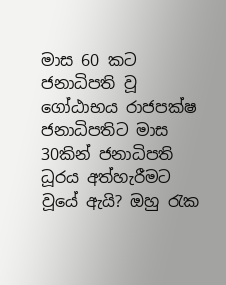මාස 60 කට ජනාධිපති වූ ගෝඨාභය රාජපක්ෂ ජනාධිපතිට මාස 30කින් ජනාධිපති ධූරය අත්හැරීමට වූයේ ඇයි? ඔහු රැක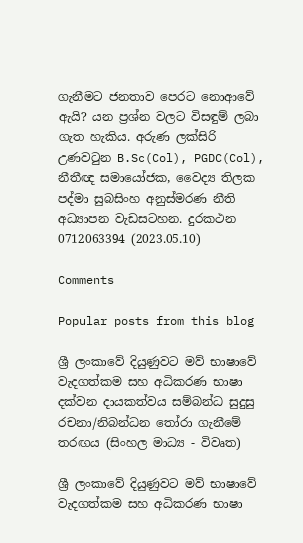ගැනීමට ජනතාව පෙරට නොආවේ ඇයි? යන ප්‍රශ්න වලට විසඳුම් ලබා ගැත හැකිය. අරුණ ලක්සිරි උණවටුන B.Sc(Col), PGDC(Col), නීතීඥ සමායෝජක, වෛද්‍ය තිලක පද්මා සුබසිංහ අනුස්මරණ නීති අධ්‍යාපන වැඩසටහන. දුරකථන 0712063394 (2023.05.10)

Comments

Popular posts from this blog

ශ්‍රී ලංකාවේ දියුණුවට මව් භාෂාවේ වැදගත්කම සහ අධිකරණ භාෂා දක්වන දායකත්වය සම්බන්ධ සුදුසු රචනා/නිබන්ධන තෝරා ගැනීමේ තරඟය (සිංහල මාධ්‍ය - විවෘත)

ශ්‍රී ලංකාවේ දියුණුවට මව් භාෂාවේ වැදගත්කම සහ අධිකරණ භාෂා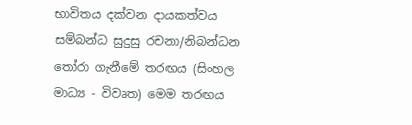භාවිතය දක්වන දායකත්වය සම්බන්ධ සුදුසු රචනා/නිබන්ධන තෝරා ගැනීමේ තරඟය (සිංහල මාධ්‍ය - විවෘත) මෙම තරඟය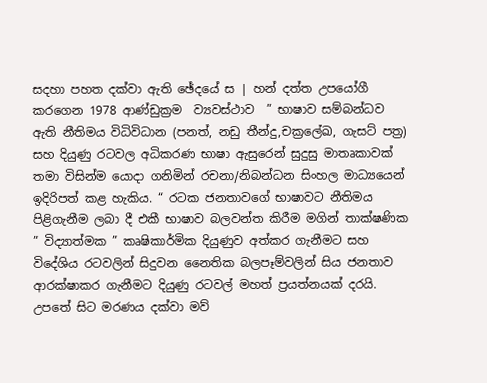සදහා පහත දක්වා ඇති ඡේදයේ ස | හන් දත්ත උපයෝගී කරගෙන 1978 ආණ්ඩුක්‍රම  ව්‍යවස්ථාව  ” භාෂාව සම්බන්ධව ඇති නීතිමය විධිවිධාන (පනත්, නඩු තීන්දු,චක්‍රලේඛ, ගැසට් පත්‍ර) සහ දියුණු රටවල අධිකරණ භාෂා ඇසුරෙන් සුදුසු මාතෘකාවක් තමා විසින්ම යොදා ගනිමින් රචනා/නිබන්ධන සිංහල මාධ්‍යයෙන් ඉදිරිපත් කළ හැකිය. “ රටක ජනතාවගේ භාෂාවට නීතිමය පිළිගැනීම ලබා දී එකී භාෂාව බලවන්ත කිරීම මගින් තාක්ෂණික ” විද්‍යාත්මක ” කෘෂිකාර්මික දියුණුව අත්කර ගැනීමට සහ විදේශිය රටවලින් සිදුවන නෛතික බලපෑම්වලින් සිය ජනතාව ආරක්ෂාකර ගැනීමට දියුණු රටවල් මහත් ප්‍රයත්නයක් දරයි. උපතේ සිට මරණය දක්වා මව්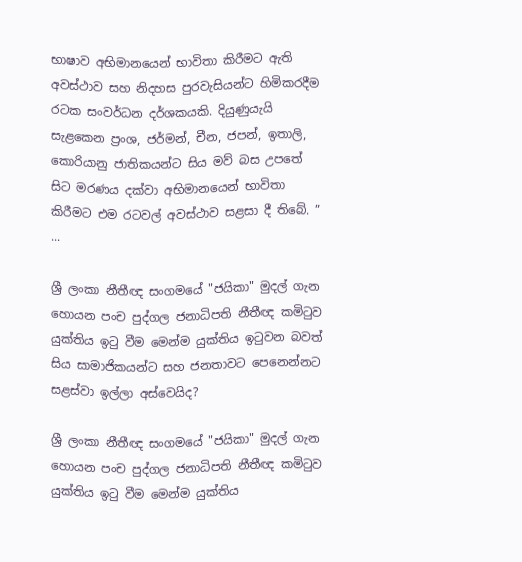භාෂාව අභිමානයෙන් භාවිතා කිරීමට ඇති අවස්ථාව සහ නිදහස පුරවැසියන්ට හිමිකරදීම රටක සංවර්ධන දර්ශකයකි. දියුණුයැයි සැළකෙන ප්‍රංශ, ජර්මන්, චීන, ජපන්, ඉතාලි, කොරියානු ජාතිකයන්ට සිය මව් බස උපතේ සිට මරණය දක්වා අභිමානයෙන් භාවිතා කිරීමට එම රටවල් අවස්ථාව සළසා දී තිබේ. ” ...

ශ්‍රී ලංකා නීතීඥ සංගමයේ "ජයිකා" මුදල් ගැන හොයන පංච පුද්ගල ජනාධිපති නීතීඥ කමිටුව යුක්තිය ඉටු වීම මෙන්ම යුක්තිය ඉටුවන බවත් සිය සාමාජිකයන්ට සහ ජනතාවට පෙනෙන්නට සළස්වා ඉල්ලා අස්වෙයිද?

ශ්‍රී ලංකා නීතීඥ සංගමයේ "ජයිකා" මුදල් ගැන හොයන පංච පුද්ගල ජනාධිපති නීතීඥ කමිටුව යුක්තිය ඉටු වීම මෙන්ම යුක්තිය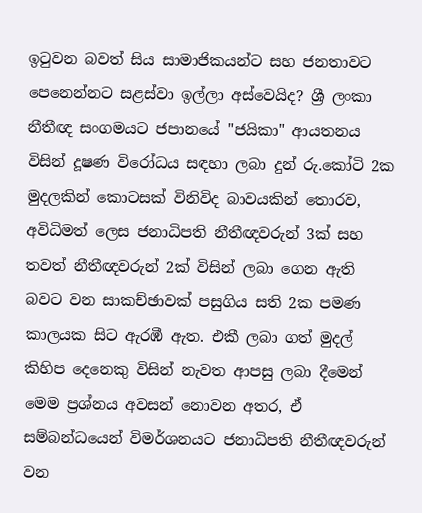ඉටුවන බවත් සිය සාමාජිකයන්ට සහ ජනතාවට පෙනෙන්නට සළස්වා ඉල්ලා අස්වෙයිද? ශ්‍රී ලංකා නීතීඥ සංගමයට ජපානයේ "ජයිකා" ආයතනය විසින් දූෂණ විරෝධය සඳහා ලබා දුන් රු.කෝටි 2ක මුදලකින් කොටසක් විනිවිද බාවයකින් තොරව, අවිධිමත් ලෙස ජනාධිපති නීතීඥවරුන් 3ක් සහ තවත් නීතීඥවරුන් 2ක් විසින් ලබා ගෙන ඇති බවට වන සාකච්ඡාවක් පසුගිය සති 2ක පමණ කාලයක සිට ඇරඹී ඇත. එකී ලබා ගත් මුදල් කිහිප දෙනෙකු විසින් නැවත ආපසු ලබා දීමෙන් මෙම ප්‍රශ්නය අවසන් නොවන අතර, ඒ සම්බන්ධයෙන් විමර්ශනයට ජනාධිපති නීතීඥවරුන් වන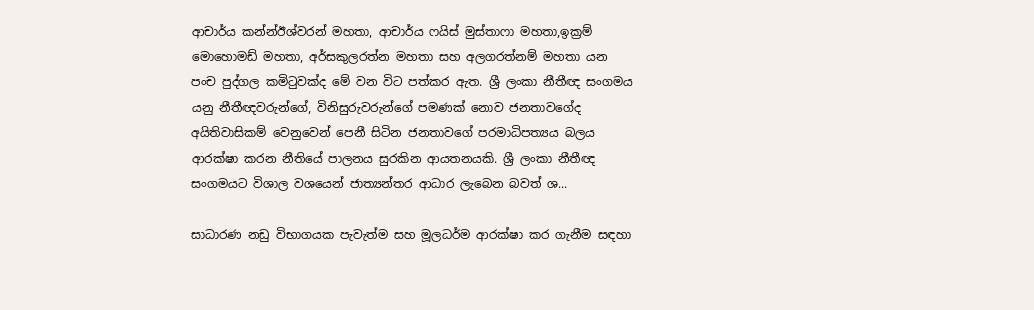ආචාර්ය කන්න්ඊශ්වරන් මහතා, ආචාර්ය ෆයිස් මුස්තාෆා මහතා,ඉක්‍රම් මොහොමඩ් මහතා, අර්සකුලරත්න මහතා සහ අලගරත්නම් මහතා යන පංච පුද්ගල කමිටුවක්ද මේ වන විට පත්කර ඇත. ශ්‍රී ලංකා නීතීඥ සංගමය යනු නීතීඥවරුන්ගේ, විනිසුරුවරුන්ගේ පමණක් නොව ජනතාවගේද අයිතිවාසිකම් වෙනුවෙන් පෙනී සිටින ජනතාවගේ පරමාධිපත්‍යය බලය ආරක්ෂා කරන නීතියේ පාලනය සුරකින ආයතනයකි. ශ්‍රී ලංකා නීතීඥ සංගමයට විශාල වශයෙන් ජාත්‍යන්තර ආධාර ලැබෙන බවත් ශ...

සාධාරණ නඩු විභාගයක පැවැත්ම සහ මූලධර්ම ආරක්ෂා කර ගැනීම ස‍ඳහා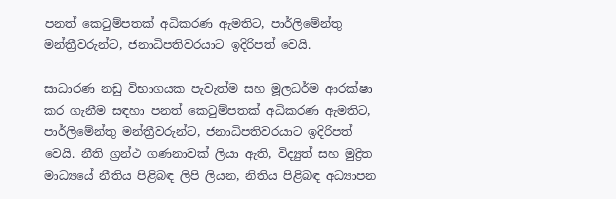පනත් කෙටුම්පතක් අධිකරණ ඇමතිට, පාර්ලිමේන්තු මන්ත්‍රීවරුන්ට, ජනාධිපතිවරයාට ඉදිරිපත් වෙයි.

සාධාරණ නඩු විභාගයක පැවැත්ම සහ මූලධර්ම ආරක්ෂා කර ගැනීම ස‍ඳහා පනත් කෙටුම්පතක් අධිකරණ ඇමතිට, පාර්ලිමේන්තු මන්ත්‍රීවරුන්ට, ජනාධිපතිවරයාට ඉදිරිපත් වෙයි. නීති ග්‍රන්ථ ගණනාවක් ලියා ඇති, විද්‍යුත් සහ මුද්‍රිත මාධ්‍යයේ නීතිය පිළිබඳ ලිපි ලියන, නිතිය පිළිබඳ අධ්‍යාපන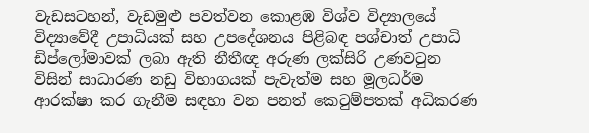වැඩසටහන්, වැඩමුළු පවත්වන කොළඹ විශ්ව විද්‍යාලයේ විද්‍යාවේදී උපාධියක් සහ උපදේශනය පිළිබඳ පශ්චාත් උපාධි ඩිප්ලෝමාවක් ලබා ඇති නීතීඥ අරුණ ලක්සිරි උණවටුන විසින් සාධාරණ නඩු විභාගයක් පැවැත්ම සහ මූලධර්ම ආරක්ෂා කර ගැනීම ස‍ඳහා වන පනත් කෙටුම්පතක් අධිකරණ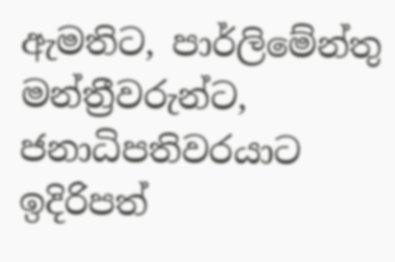ඇමතිට, පාර්ලිමේන්තු මන්ත්‍රීවරුන්ට, ජනාධිපතිවරයාට ඉදිරිපත්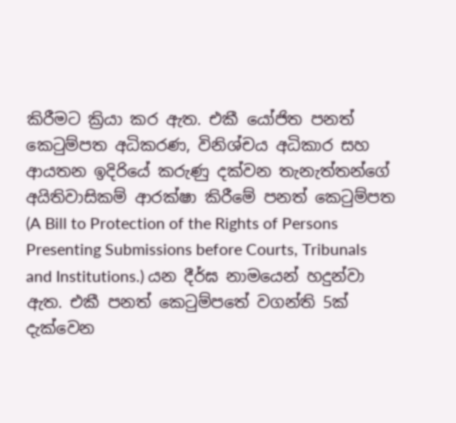කිරීමට ක්‍රියා කර ඇත. එකී යෝජිත පනත් කෙටුම්පත අධිකරණ, විනිශ්චය අධිකාර සහ ආයතන ඉදිරියේ කරුණු දක්වන තැනැත්තන්ගේ අයිතිවාසිකම් ආරක්ෂා කිරීමේ පනත් කෙටුම්පත (A Bill to Protection of the Rights of Persons Presenting Submissions before Courts, Tribunals and Institutions.) යන දීර්ඝ නාමයෙන් හදුන්වා ඇත. එකී පනත් කෙටුම්පතේ වගන්ති 5ක් දැක්වෙන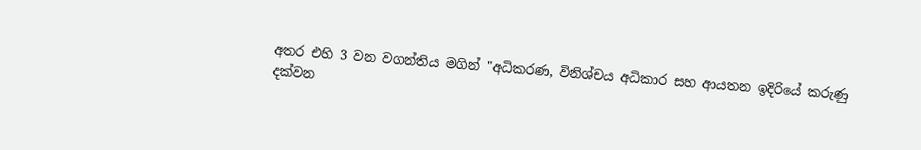අතර එහි 3 වන වගන්තිය මගින් "අධිකරණ, විනිශ්චය අධිකාර සහ ආයතන ඉදිරියේ කරුණු දක්වන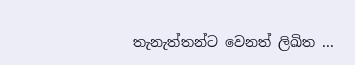තැනැත්තන්ට වෙනත් ලිඛිත ...